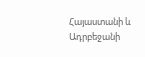Հայաստանի և Ադրբեջանի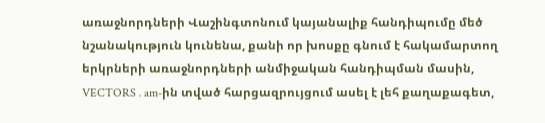առաջնորդների Վաշինգտոնում կայանալիք հանդիպումը մեծ նշանակություն կունենա, քանի որ խոսքը գնում է հակամարտող երկրների առաջնորդների անմիջական հանդիպման մասին, VECTORS․am-ին տված հարցազրույցում ասել է լեհ քաղաքագետ,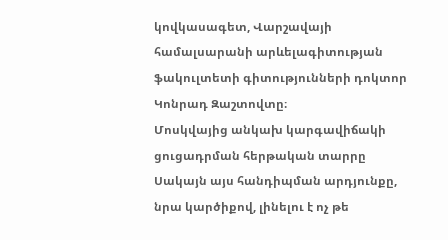կովկասագետ, Վարշավայի համալսարանի արևելագիտության ֆակուլտետի գիտությունների դոկտոր Կոնրադ Զաշտովտը։
Մոսկվայից անկախ կարգավիճակի ցուցադրման հերթական տարրը
Սակայն այս հանդիպման արդյունքը, նրա կարծիքով, լինելու է ոչ թե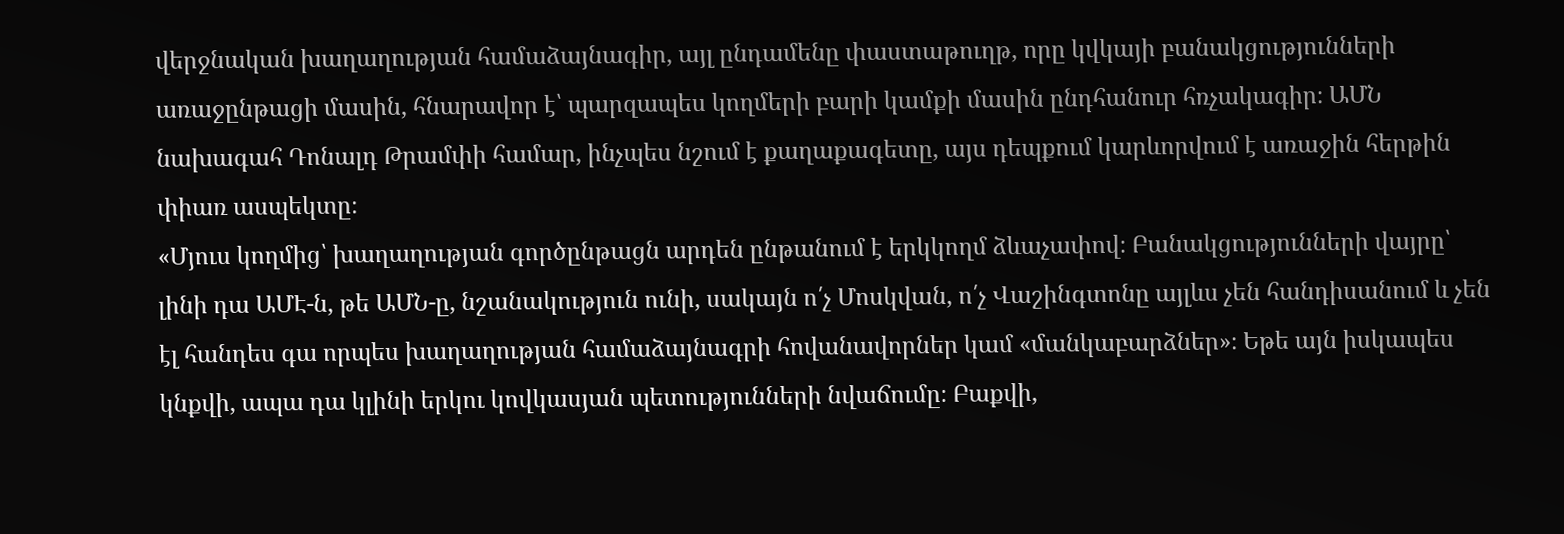վերջնական խաղաղության համաձայնագիր, այլ ընդամենը փաստաթուղթ, որը կվկայի բանակցությունների առաջընթացի մասին, հնարավոր է՝ պարզապես կողմերի բարի կամքի մասին ընդհանուր հռչակագիր։ ԱՄՆ նախագահ Դոնալդ Թրամփի համար, ինչպես նշում է քաղաքագետը, այս դեպքում կարևորվում է առաջին հերթին փիառ ասպեկտը։
«Մյուս կողմից՝ խաղաղության գործընթացն արդեն ընթանում է երկկողմ ձևաչափով։ Բանակցությունների վայրը՝ լինի դա ԱՄԷ-ն, թե ԱՄՆ-ը, նշանակություն ունի, սակայն ո՛չ Մոսկվան, ո՛չ Վաշինգտոնը այլևս չեն հանդիսանում և չեն էլ հանդես գա որպես խաղաղության համաձայնագրի հովանավորներ կամ «մանկաբարձներ»։ Եթե այն իսկապես կնքվի, ապա դա կլինի երկու կովկասյան պետությունների նվաճումը։ Բաքվի,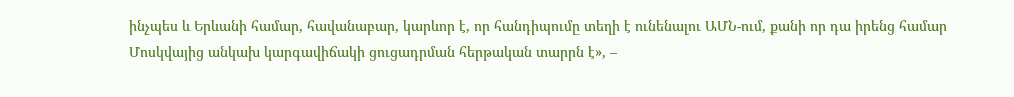ինչպես և Երևանի համար, հավանաբար, կարևոր է, որ հանդիպումը տեղի է ունենալու ԱՄՆ-ում, քանի որ դա իրենց համար Մոսկվայից անկախ կարգավիճակի ցուցադրման հերթական տարրն է», –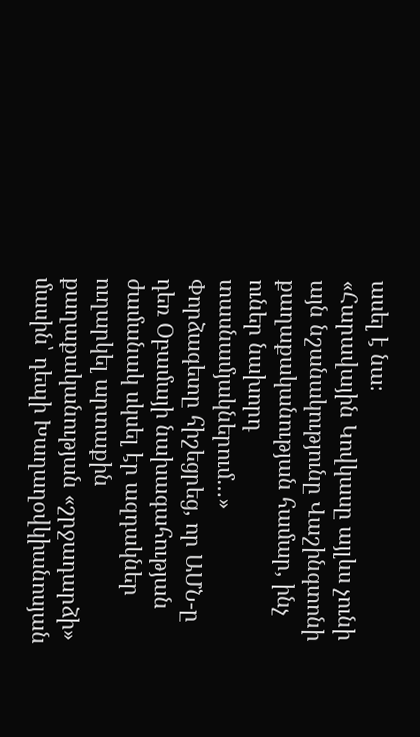ասել է նա։
«Հարավային Կովկասը այլևս չունի այն նշանակությունը Վաշինգտոնի քաղաքականության համար, ինչ ուներ նախորդ տասնամյակներում…»
Փորձագետը հիշեցրեց, որ ԱՄՆ-ը դեռ Օբամայի նախագահության ժամանակ սկսել էր ազդակներ ուղարկել արտաքին քաղաքականության «շրջադարձի» մասին՝ դեպի Խաղաղօվկիանոսյան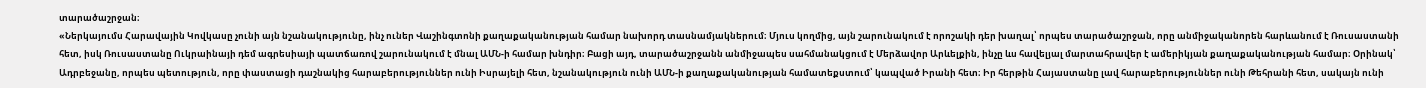տարածաշրջան։
«Ներկայումս Հարավային Կովկասը չունի այն նշանակությունը, ինչ ուներ Վաշինգտոնի քաղաքականության համար նախորդ տասնամյակներում։ Մյուս կողմից, այն շարունակում է որոշակի դեր խաղալ՝ որպես տարածաշրջան, որը անմիջականորեն հարևանում է Ռուսաստանի հետ, իսկ Ռուսաստանը Ուկրաինայի դեմ ագրեսիայի պատճառով շարունակում է մնալ ԱՄՆ-ի համար խնդիր։ Բացի այդ, տարածաշրջանն անմիջապես սահմանակցում է Մերձավոր Արևելքին, ինչը ևս հավելյալ մարտահրավեր է ամերիկյան քաղաքականության համար։ Օրինակ՝ Ադրբեջանը, որպես պետություն, որը փաստացի դաշնակից հարաբերություններ ունի Իսրայելի հետ, նշանակություն ունի ԱՄՆ-ի քաղաքականության համատեքստում՝ կապված Իրանի հետ։ Իր հերթին Հայաստանը լավ հարաբերություններ ունի Թեհրանի հետ, սակայն ունի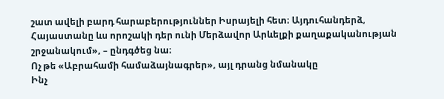շատ ավելի բարդ հարաբերություններ Իսրայելի հետ։ Այդուհանդերձ, Հայաստանը ևս որոշակի դեր ունի Մերձավոր Արևելքի քաղաքականության շրջանակում», – ընդգծեց նա։
Ոչ թե «Աբրահամի համաձայնագրեր», այլ դրանց նմանակը
Ինչ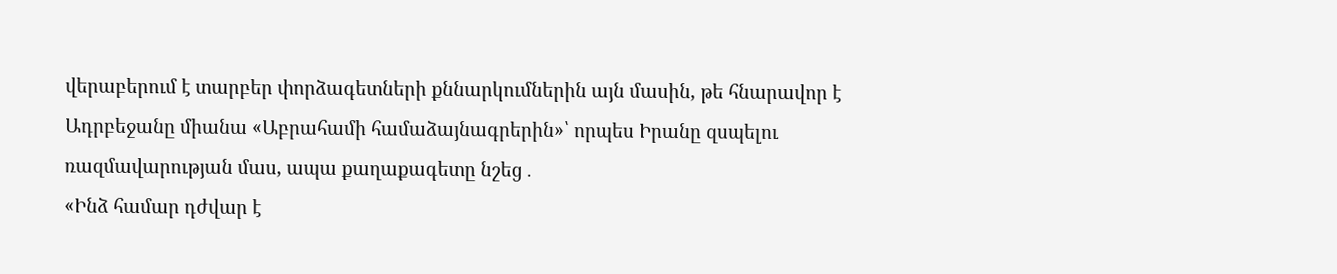վերաբերում է տարբեր փորձագետների քննարկումներին այն մասին, թե հնարավոր է Ադրբեջանը միանա «Աբրահամի համաձայնագրերին»՝ որպես Իրանը զսպելու ռազմավարության մաս, ապա քաղաքագետը նշեց․
«Ինձ համար դժվար է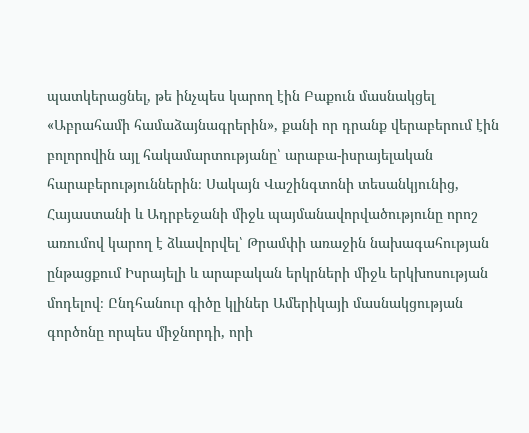պատկերացնել, թե ինչպես կարող էին Բաքուն մասնակցել «Աբրահամի համաձայնագրերին», քանի որ դրանք վերաբերում էին բոլորովին այլ հակամարտությանը՝ արաբա-իսրայելական հարաբերություններին։ Սակայն Վաշինգտոնի տեսանկյունից, Հայաստանի և Ադրբեջանի միջև պայմանավորվածությունը որոշ առումով կարող է ձևավորվել՝ Թրամփի առաջին նախագահության ընթացքում Իսրայելի և արաբական երկրների միջև երկխոսության մոդելով։ Ընդհանուր գիծը կլիներ Ամերիկայի մասնակցության գործոնը որպես միջնորդի, որի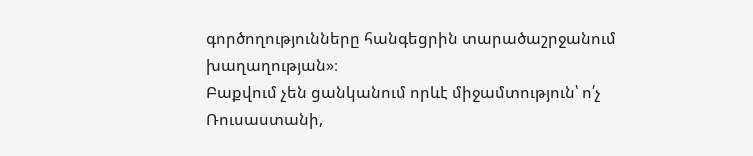գործողությունները հանգեցրին տարածաշրջանում խաղաղության»։
Բաքվում չեն ցանկանում որևէ միջամտություն՝ ո՛չ Ռուսաստանի,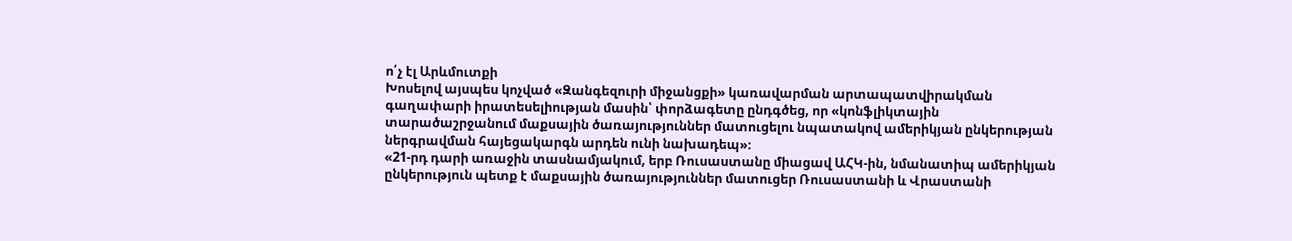ո՛չ էլ Արևմուտքի
Խոսելով այսպես կոչված «Զանգեզուրի միջանցքի» կառավարման արտապատվիրակման գաղափարի իրատեսելիության մասին՝ փորձագետը ընդգծեց, որ «կոնֆլիկտային տարածաշրջանում մաքսային ծառայություններ մատուցելու նպատակով ամերիկյան ընկերության ներգրավման հայեցակարգն արդեն ունի նախադեպ»։
«21-րդ դարի առաջին տասնամյակում, երբ Ռուսաստանը միացավ ԱՀԿ-ին, նմանատիպ ամերիկյան ընկերություն պետք է մաքսային ծառայություններ մատուցեր Ռուսաստանի և Վրաստանի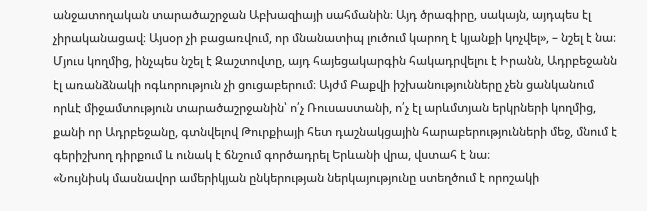անջատողական տարածաշրջան Աբխազիայի սահմանին։ Այդ ծրագիրը, սակայն, այդպես էլ չիրականացավ։ Այսօր չի բացառվում, որ մնանատիպ լուծում կարող է կյանքի կոչվել», – նշել է նա։
Մյուս կողմից, ինչպես նշել է Զաշտովտը, այդ հայեցակարգին հակադրվելու է Իրանն, Ադրբեջանն էլ առանձնակի ոգևորություն չի ցուցաբերում։ Այժմ Բաքվի իշխանությունները չեն ցանկանում որևէ միջամտություն տարածաշրջանին՝ ո՛չ Ռուսաստանի, ո՛չ էլ արևմտյան երկրների կողմից, քանի որ Ադրբեջանը, գտնվելով Թուրքիայի հետ դաշնակցային հարաբերությունների մեջ, մնում է գերիշխող դիրքում և ունակ է ճնշում գործադրել Երևանի վրա, վստահ է նա։
«Նույնիսկ մասնավոր ամերիկյան ընկերության ներկայությունը ստեղծում է որոշակի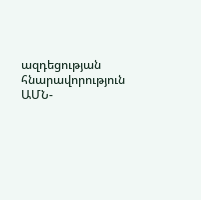ազդեցության հնարավորություն ԱՄՆ-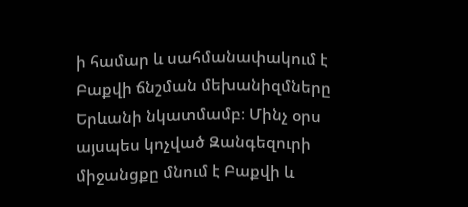ի համար և սահմանափակում է Բաքվի ճնշման մեխանիզմները Երևանի նկատմամբ։ Մինչ օրս այսպես կոչված Զանգեզուրի միջանցքը մնում է Բաքվի և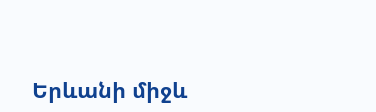Երևանի միջև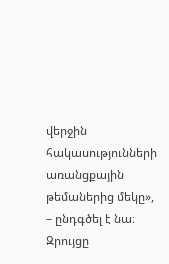վերջին հակասությունների առանցքային թեմաներից մեկը», – ընդգծել է նա։
Զրույցը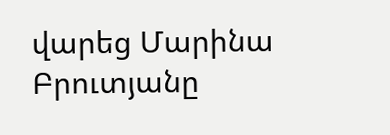վարեց Մարինա Բրուտյանը